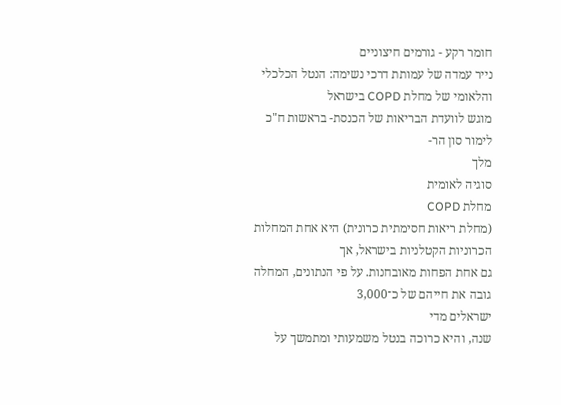חומר רקע - גורמים חיצוניים
נייר עמדה של עמותת דרכי נשימה: הנטל הכלכלי והלאומי של מחלת COPD בישראל
מוגש לוועדת הבריאות של הכנסת- בראשות ח"כ לימור סון הר-
מלך
סוגיה לאומית
מחלת COPD
(מחלת ריאות חסימתית כרונית) היא אחת המחלות הכרוניות הקטלניות בישראל, אך
גם אחת הפחות מאובחנות. על פי הנתונים, המחלה גובה את חייהם של כ־3,000
ישראלים מדי
שנה, והיא כרוכה בנטל משמעותי ומתמשך על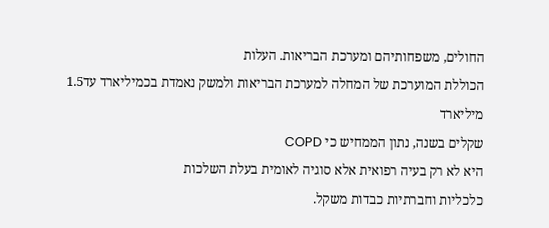החולים, משפחותיהם ומערכת הבריאות. העלות
הכוללת המוערכת של המחלה למערכת הבריאות ולמשק נאמדת בכמיליארד עד1.5
מיליארד
שקלים בשנה, נתון הממחיש כי COPD
היא לא רק בעיה רפואית אלא סוגיה לאומית בעלת השלכות
כלכליות וחברתיות כבדות משקל.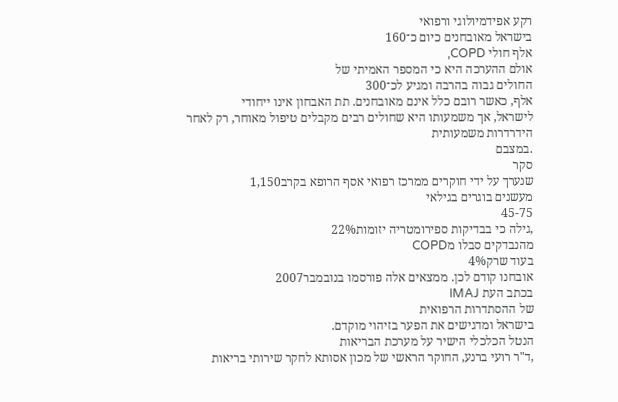רקע אפידמיולוגי ורפואי
בישראל מאובחנים כיום כ־160
אלף חולי COPD,
אולם ההערכה היא כי המספר האמיתי של
החולים גבוה בהרבה ומגיע לכ־300
אלף, כאשר רובם כלל אינם מאובחנים. תת האבחון אינו ייחודי
לישראל, אך משמעותו היא שחולים רבים מקבלים טיפול מאוחר, רק לאחר הידרדרות משמעותית
.במצבם
סקר
שנערך על ידי חוקרים ממרכז רפואי אסף הרופא בקרב1,150
מעשנים בוגרים בגילאי
45-75
,גילה כי בבדיקות ספירומטריה יזומות22%
מהנבדקים סבלו מCOPD
בעוד שרק4%
אובחנו קודם לכן. ממצאים אלה פורסמו בנובמבר2007
בכתב העת IMAJ
של ההסתדרות הרפואית
בישראל ומדגישים את הפער בזיהוי מוקדם.
הנטל הכלכלי הישיר על מערכת הבריאות
,ד"ר רועי ברנע, החוקר הראשי של מכון אסותא לחקר שירותי בריאות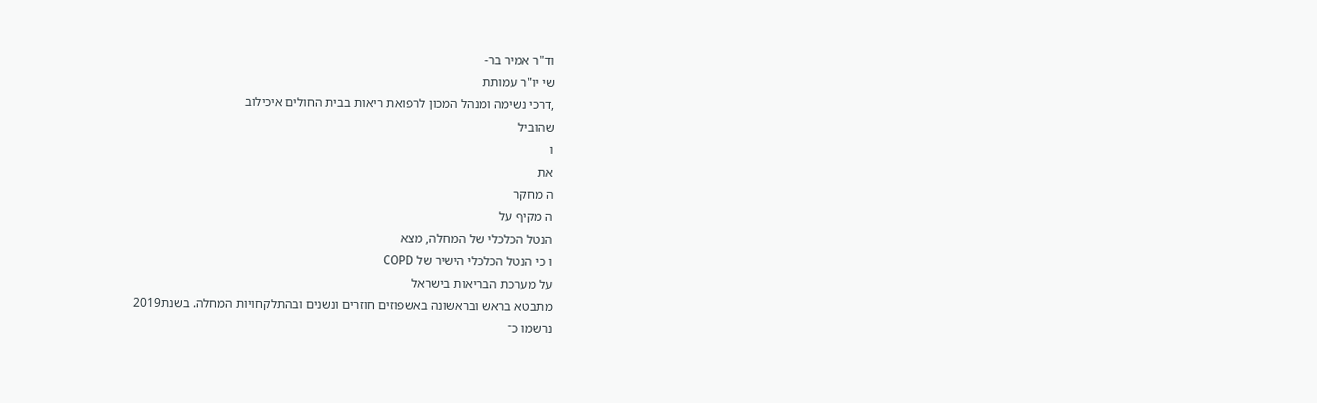וד"ר אמיר בר-
שי יו"ר עמותת
,דרכי נשימה ומנהל המכון לרפואת ריאות בבית החולים איכילוב
שהוביל
ו
את
ה מחקר
ה מקיף על
הנטל הכלכלי של המחלה, מצא
ו כי הנטל הכלכלי הישיר של COPD
על מערכת הבריאות בישראל
מתבטא בראש ובראשונה באשפוזים חוזרים ונשנים ובהתלקחויות המחלה. בשנת2019
נרשמו כ־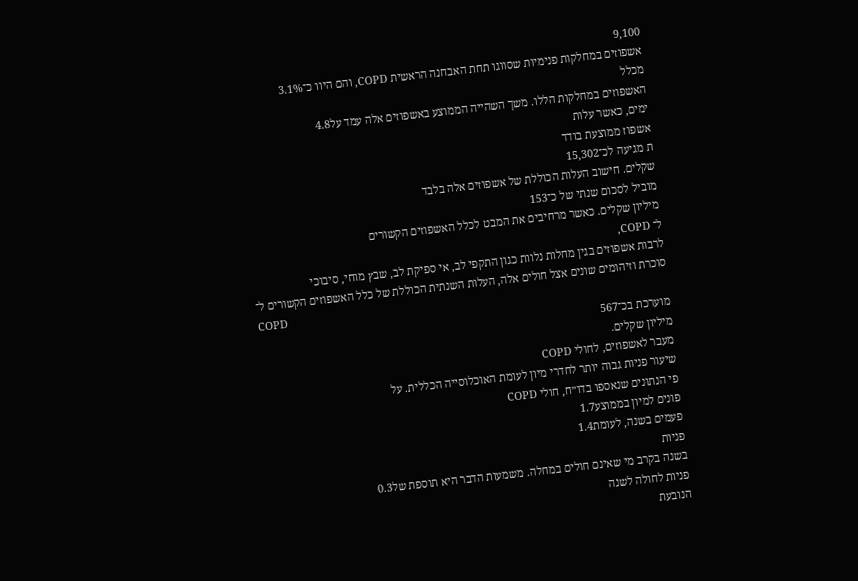9,100
אשפוזים במחלקות פנימיות שסווגו תחת האבחנה הראשית COPD, והם היוו כ־3.1%
מכלל
האשפוזים במחלקות הללו. משך השהייה הממוצע באשפוזים אלה עמד על4.8
ימים, כאשר עלות
אשפוז ממוצעת בודד
ת מגיעה לכ־15,302
שקלים. חישוב העלות הכוללת של אשפוזים אלה בלבד
מוביל לסכום שנתי של כ־153
מיליון שקלים. כאשר מרחיבים את המבט לכלל האשפוזים הקשורים
ל־ COPD,
לרבות אשפוזים בגין מחלות נלוות כגון התקפי לב, אי ספיקת לב, שבץ מוחי, סיבוכי
סוכרת וזיהומים שונים אצל חולים אלה, העלות השנתית הכוללת של כלל האשפוזים הקשורים ל־
COPD
מוערכת בכ־567
מיליון שקלים.
מעבר לאשפוזים, לחולי COPD
שיעור פניות גבוה יותר לחדרי מיון לעומת האוכלוסייה הכללית. על
פי הנתונים שנאספו בדו״ח, חולי COPD
פונים למיון בממוצע1.7
פעמים בשנה, לעומת1.4
פניות
בשנה בקרב מי שאינם חולים במחלה. משמעות הדבר היא תוספת של0.3
פניות לחולה לשנה
הנובעת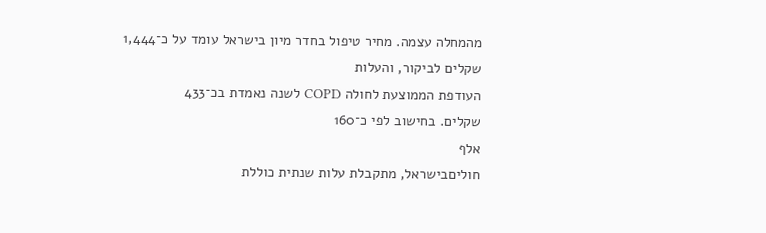מהמחלה עצמה. מחיר טיפול בחדר מיון בישראל עומד על כ־1,444
שקלים לביקור, והעלות
העודפת הממוצעת לחולה COPD לשנה נאמדת בכ־433
שקלים. בחישוב לפי כ־160
אלף
חוליםבישראל, מתקבלת עלות שנתית כוללת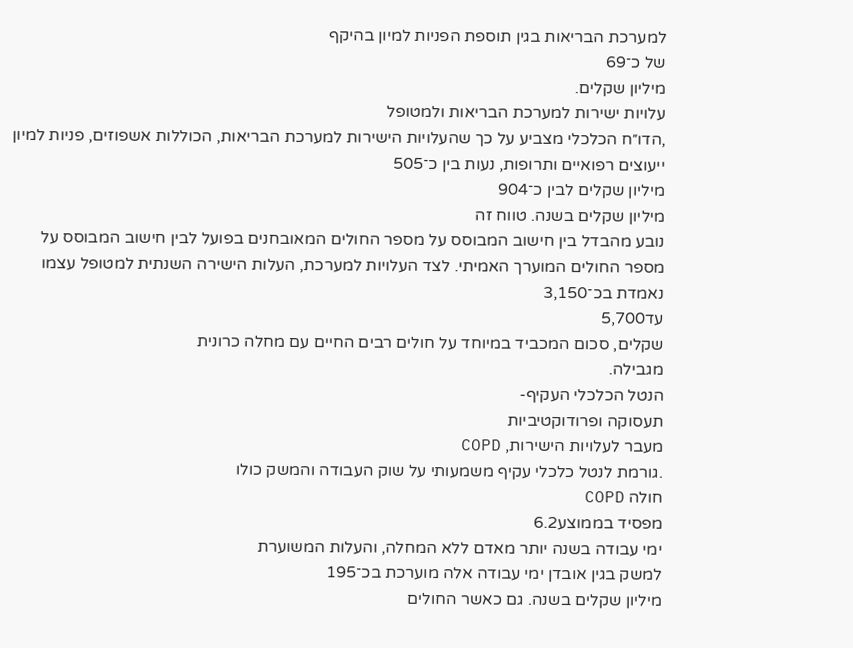למערכת הבריאות בגין תוספת הפניות למיון בהיקף
של כ־69
מיליון שקלים.
עלויות ישירות למערכת הבריאות ולמטופל
,הדו״ח הכלכלי מצביע על כך שהעלויות הישירות למערכת הבריאות, הכוללות אשפוזים, פניות למיון
ייעוצים רפואיים ותרופות, נעות בין כ־505
מיליון שקלים לבין כ־904
מיליון שקלים בשנה. טווח זה
נובע מהבדל בין חישוב המבוסס על מספר החולים המאובחנים בפועל לבין חישוב המבוסס על
מספר החולים המוערך האמיתי. לצד העלויות למערכת, העלות הישירה השנתית למטופל עצמו
נאמדת בכ־3,150
עד5,700
שקלים, סכום המכביד במיוחד על חולים רבים החיים עם מחלה כרונית
מגבילה.
הנטל הכלכלי העקיף-
תעסוקה ופרודוקטיביות
מעבר לעלויות הישירות, COPD
.גורמת לנטל כלכלי עקיף משמעותי על שוק העבודה והמשק כולו
חולה COPD
מפסיד בממוצע6.2
ימי עבודה בשנה יותר מאדם ללא המחלה, והעלות המשוערת
למשק בגין אובדן ימי עבודה אלה מוערכת בכ־195
מיליון שקלים בשנה. גם כאשר החולים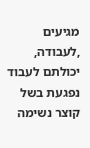מגיעים
,לעבודה, יכולתם לעבוד נפגעת בשל קוצר נשימה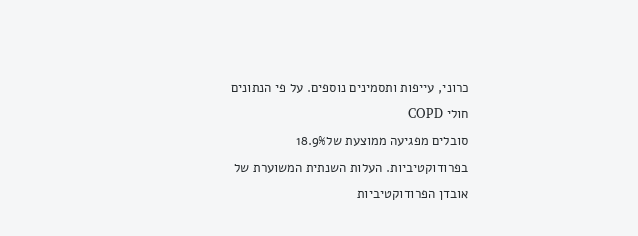כרוני, עייפות ותסמינים נוספים. על פי הנתונים
חולי COPD
סובלים מפגיעה ממוצעת של18.9%
בפרודוקטיביות. העלות השנתית המשוערת של
אובדן הפרודוקטיביות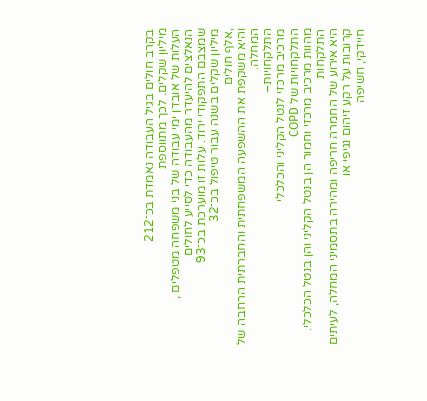בקרב חולים בגיל העבודה נאמדת בכ־212
מיליון שקלים. לכך מתווספת
העלות של אובדן ימי עבודה של בני משפחה מטפלים , הנאלצים להיעדר מהעבודה כדי לסייע לחולים
שמצבם התפקודי ירוד. עלות זו מוערכת בכ־93
מיליון שקלים בשנה עבור טיפול בכ־32
,אלף חולים
והיא משקפת את ההשפעה המשפחתית והחברתית הרחבה של המחלה.
התלקחויות–
מרכיב מרכזי לנטל הקליני והכלכלי
התלקחויות של COPD
מהוות מרכיב מרכזי וחמור הן בנטל הקליני והן בנטל הכלכלי. התלקחות
היא אירוע של החמרה חריפה ומהירה בתסמיני המחלה, לעיתים קרובות על רקע זיהום נגיפי או
חיידקי, חשיפה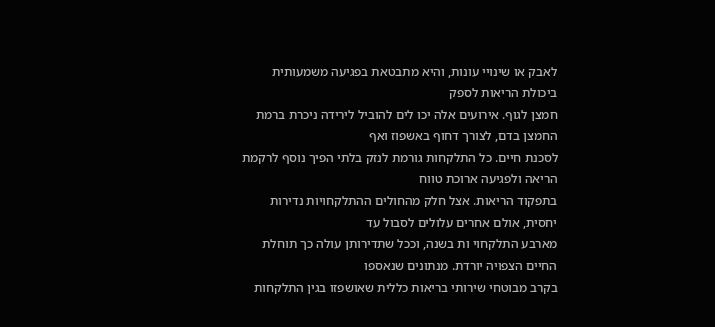לאבק או שינויי עונות, והיא מתבטאת בפגיעה משמעותית ביכולת הריאות לספק
חמצן לגוף. אירועים אלה יכו לים להוביל לירידה ניכרת ברמת החמצן בדם, לצורך דחוף באשפוז ואף
לסכנת חיים. כל התלקחות גורמת לנזק בלתי הפיך נוסף לרקמת הריאה ולפגיעה ארוכת טווח
בתפקוד הריאות. אצל חלק מהחולים ההתלקחויות נדירות יחסית, אולם אחרים עלולים לסבול עד
מארבע התלקחוי ות בשנה, וככל שתדירותן עולה כך תוחלת החיים הצפויה יורדת. מנתונים שנאספו
בקרב מבוטחי שירותי בריאות כללית שאושפזו בגין התלקחות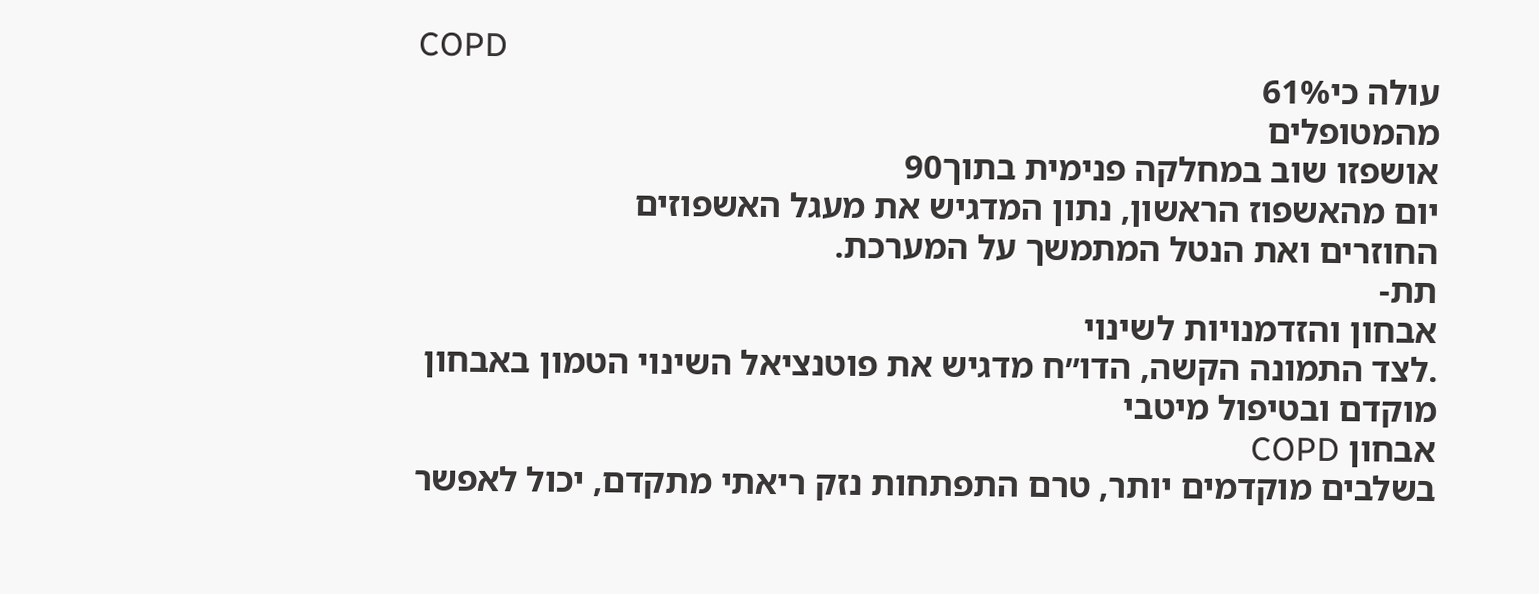COPD
עולה כי61%
מהמטופלים
אושפזו שוב במחלקה פנימית בתוך90
יום מהאשפוז הראשון, נתון המדגיש את מעגל האשפוזים
החוזרים ואת הנטל המתמשך על המערכת.
תת-
אבחון והזדמנויות לשינוי
.לצד התמונה הקשה, הדו״ח מדגיש את פוטנציאל השינוי הטמון באבחון מוקדם ובטיפול מיטבי
אבחון COPD
בשלבים מוקדמים יותר, טרם התפתחות נזק ריאתי מתקדם, יכול לאפשר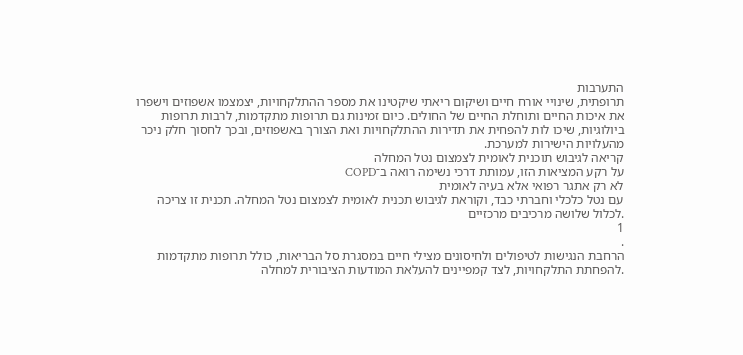התערבות
תרופתית, שינויי אורח חיים ושיקום ריאתי שיקטינו את מספר ההתלקחויות, יצמצמו אשפוזים וישפרו
את איכות החיים ותוחלת החיים של החולים. כיום זמינות גם תרופות מתקדמות, לרבות תרופות
ביולוגיות, שיכו לות להפחית את תדירות ההתלקחויות ואת הצורך באשפוזים, ובכך לחסוך חלק ניכר
מהעלויות הישירות למערכת.
קריאה לגיבוש תוכנית לאומית לצמצום נטל המחלה
על רקע המציאות הזו, עמותת דרכי נשימה רואה ב־COPD
לא רק אתגר רפואי אלא בעיה לאומית
עם נטל כלכלי וחברתי כבד, וקוראת לגיבוש תכנית לאומית לצמצום נטל המחלה. תכנית זו צריכה
.לכלול שלושה מרכיבים מרכזיים
1
.
הרחבת הנגישות לטיפולים ולחיסונים מצילי חיים במסגרת סל הבריאות, כולל תרופות מתקדמות
.להפחתת התלקחויות, לצד קמפיינים להעלאת המודעות הציבורית למחלה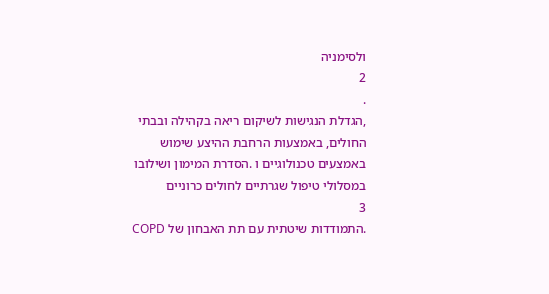ולסימניה
2
.
,הגדלת הנגישות לשיקום ריאה בקהילה ובבתי החולים, באמצעות הרחבת ההיצע שימוש
באמצעים טכנולוגיים ו .הסדרת המימון ושילובו במסלולי טיפול שגרתיים לחולים כרוניים
3
.התמודדות שיטתית עם תת האבחון של COPD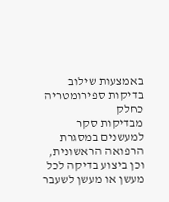באמצעות שילוב בדיקות ספירומטריה כחלק
מבדיקות סקר למעשנים במסגרת הרפואה הראשונית, וכן ביצוע בדיקה לכל מעשן או מעשן לשעבר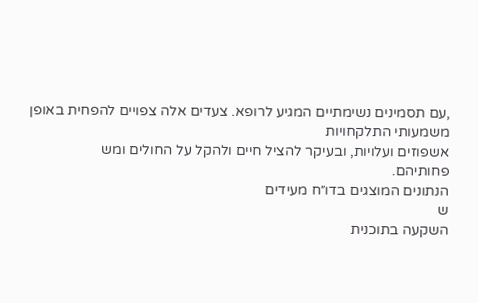,עם תסמינים נשימתיים המגיע לרופא. צעדים אלה צפויים להפחית באופן משמעותי התלקחויות
אשפוזים ועלויות, ובעיקר להציל חיים ולהקל על החולים ומש
פחותיהם.
הנתונים המוצגים בדו״ח מעידים
ש
השקעה בתוכנית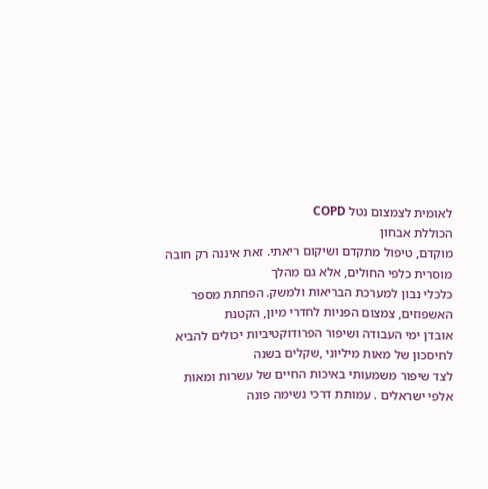לאומית לצמצום נטל COPD
הכוללת אבחון
מוקדם, טיפול מתקדם ושיקום ריאתי. זאת איננה רק חובה מוסרית כלפי החולים, אלא גם מהלך
כלכלי נבון למערכת הבריאות ולמשק. הפחתת מספר האשפוזים, צמצום הפניות לחדרי מיון, הקטנת
אובדן ימי העבודה ושיפור הפרודוקטיביות יכולים להביא לחיסכון של מאות מיליוני ,שקלים בשנה
לצד שיפור משמעותי באיכות החיים של עשרות ומאות אלפי ישראלים . עמותת דרכי נשימה פונה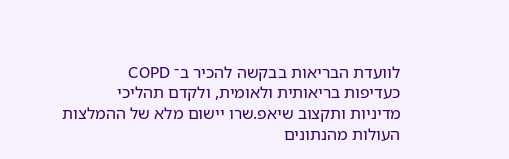לוועדת הבריאות בבקשה להכיר ב־ COPD
כעדיפות בריאותית ולאומית, ולקדם תהליכי
מדיניות ותקצוב שיאפ.שרו יישום מלא של ההמלצות העולות מהנתונים